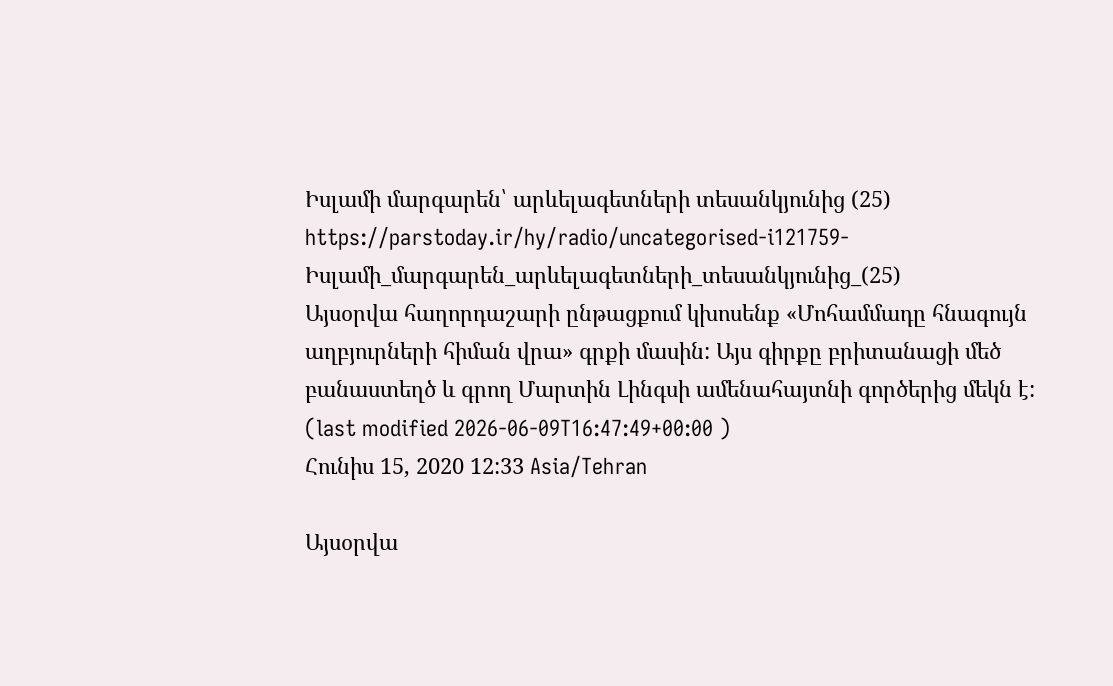Իսլամի մարգարեն՝ արևելագետների տեսանկյունից (25)
https://parstoday.ir/hy/radio/uncategorised-i121759-Իսլամի_մարգարեն_արևելագետների_տեսանկյունից_(25)
Այսօրվա հաղորդաշարի ընթացքում կխոսենք «Մոհամմադը հնագույն աղբյուրների հիման վրա» գրքի մասին: Այս գիրքը բրիտանացի մեծ բանաստեղծ և գրող Մարտին Լինգսի ամենահայտնի գործերից մեկն է:
(last modified 2026-06-09T16:47:49+00:00 )
Հունիս 15, 2020 12:33 Asia/Tehran

Այսօրվա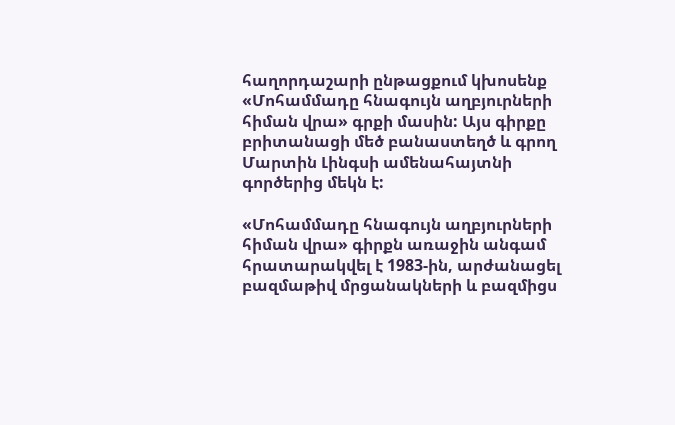հաղորդաշարի ընթացքում կխոսենք «Մոհամմադը հնագույն աղբյուրների հիման վրա» գրքի մասին: Այս գիրքը բրիտանացի մեծ բանաստեղծ և գրող Մարտին Լինգսի ամենահայտնի գործերից մեկն է:

«Մոհամմադը հնագույն աղբյուրների հիման վրա» գիրքն առաջին անգամ հրատարակվել է 1983-ին, արժանացել բազմաթիվ մրցանակների և բազմիցս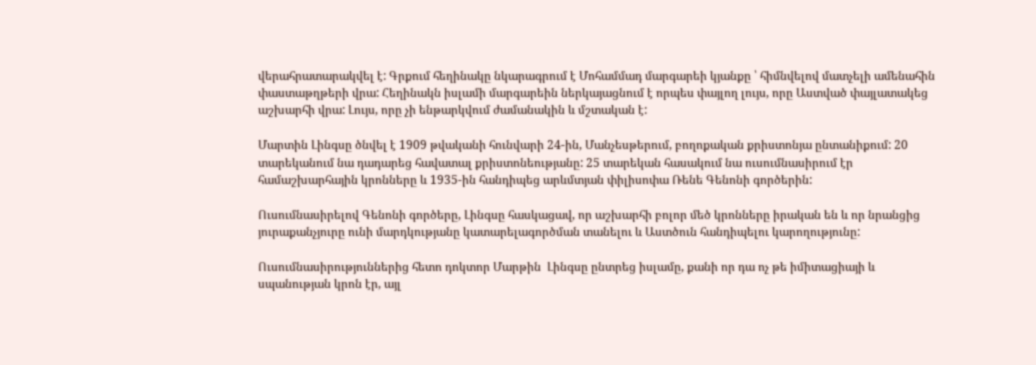վերահրատարակվել է: Գրքում հեղինակը նկարագրում է Մոհամմադ մարգարեի կյանքը ՝ հիմնվելով մատչելի ամենահին փաստաթղթերի վրա: Հեղինակն իսլամի մարգարեին ներկայացնում է որպես փայլող լույս, որը Աստված փայլատակեց աշխարհի վրա: Լույս, որը չի ենթարկվում ժամանակին և մշտական է:

Մարտին Լինգսը ծնվել է 1909 թվականի հունվարի 24-ին, Մանչեսթերում, բողոքական քրիստոնյա ընտանիքում: 20 տարեկանում նա դադարեց հավատալ քրիստոնեությանը: 25 տարեկան հասակում նա ուսումնասիրում էր համաշխարհային կրոնները և 1935-ին հանդիպեց արևմտյան փիլիսոփա Ռենե Գենոնի գործերին:

Ուսումնասիրելով Գենոնի գործերը, Լինգսը հասկացավ, որ աշխարհի բոլոր մեծ կրոնները իրական են և որ նրանցից յուրաքանչյուրը ունի մարդկությանը կատարելագործման տանելու և Աստծուն հանդիպելու կարողությունը:

Ուսումնասիրություններից հետո դոկտոր Մարթին  Լինգսը ընտրեց իսլամը, քանի որ դա ոչ թե իմիտացիայի և սպանության կրոն էր, այլ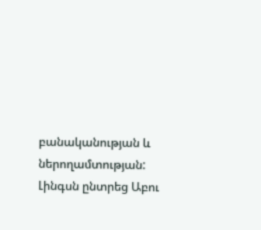բանականության և ներողամտության: Լինգսն ընտրեց Աբու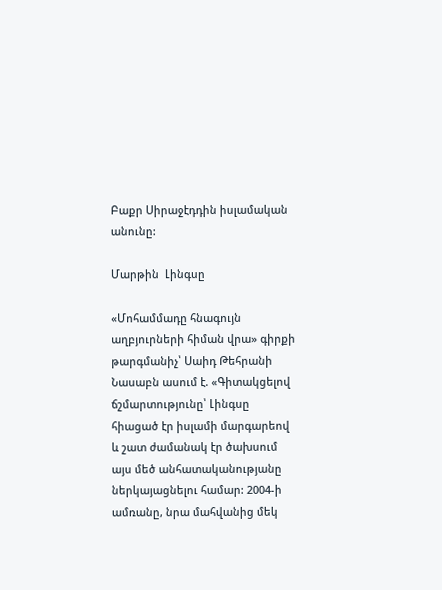Բաքր Սիրաջէդդին իսլամական անունը:

Մարթին  Լինգսը

«Մոհամմադը հնագույն աղբյուրների հիման վրա» գիրքի թարգմանիչ՝ Սաիդ Թեհրանի Նասաբն ասում է. «Գիտակցելով ճշմարտությունը՝ Լինգսը հիացած էր իսլամի մարգարեով և շատ ժամանակ էր ծախսում այս մեծ անհատականությանը ներկայացնելու համար: 2004-ի ամռանը, նրա մահվանից մեկ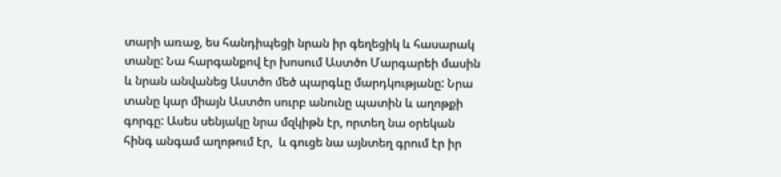տարի առաջ, ես հանդիպեցի նրան իր գեղեցիկ և հասարակ տանը: Նա հարգանքով էր խոսում Աստծո Մարգարեի մասին և նրան անվանեց Աստծո մեծ պարգևը մարդկությանը: Նրա տանը կար միայն Աստծո սուրբ անունը պատին և աղոթքի գորգը: Ասես սենյակը նրա մզկիթն էր, որտեղ նա օրեկան հինգ անգամ աղոթում էր,  և գուցե նա այնտեղ գրում էր իր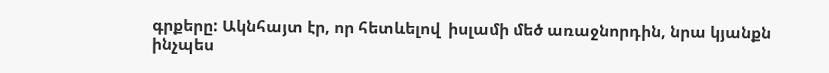գրքերը: Ակնհայտ էր, որ հետևելով  իսլամի մեծ առաջնորդին, նրա կյանքն ինչպես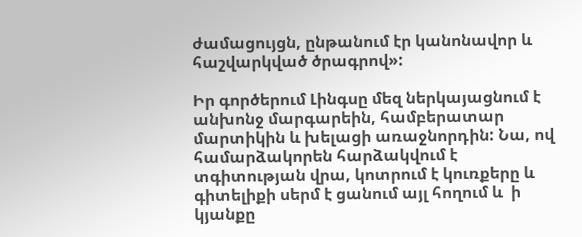ժամացույցն, ընթանում էր կանոնավոր և հաշվարկված ծրագրով»:

Իր գործերում Լինգսը մեզ ներկայացնում է անխոնջ մարգարեին, համբերատար մարտիկին և խելացի առաջնորդին: Նա, ով համարձակորեն հարձակվում է տգիտության վրա, կոտրում է կուռքերը և գիտելիքի սերմ է ցանում այլ հողում և  ի կյանքը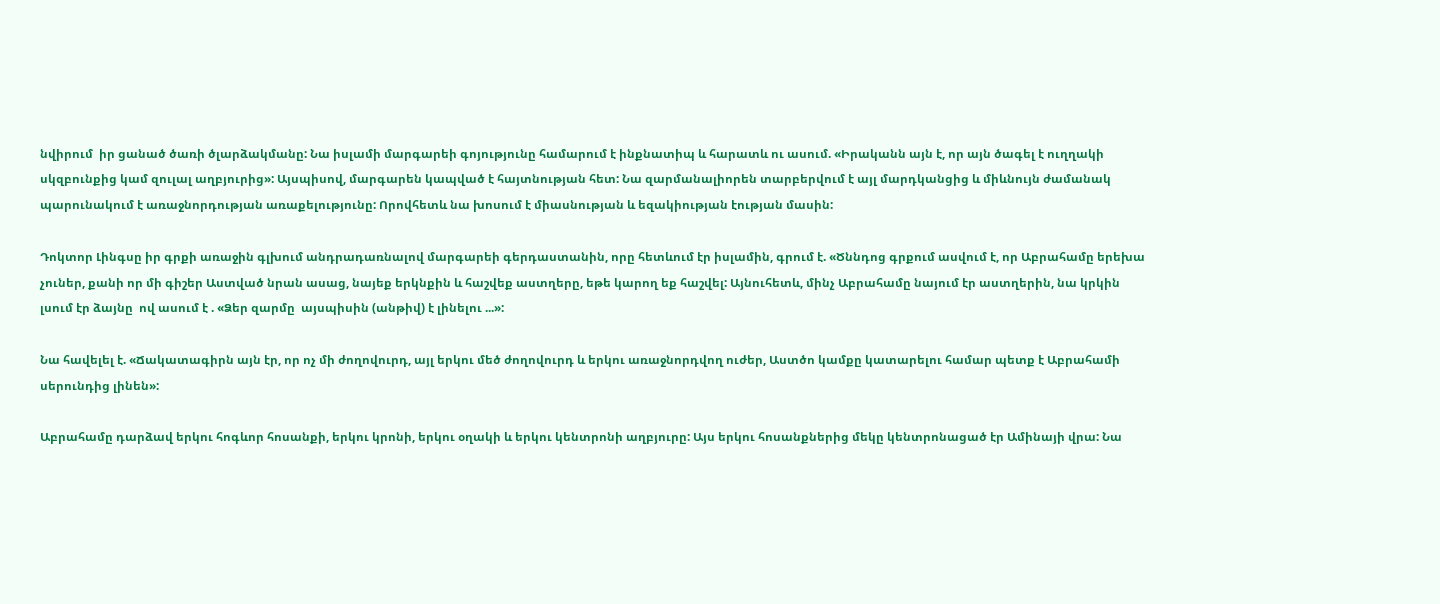նվիրում  իր ցանած ծառի ծլարձակմանը: Նա իսլամի մարգարեի գոյությունը համարում է ինքնատիպ և հարատև ու ասում. «Իրականն այն է, որ այն ծագել է ուղղակի սկզբունքից կամ զուլալ աղբյուրից»: Այսպիսով, մարգարեն կապված է հայտնության հետ: Նա զարմանալիորեն տարբերվում է այլ մարդկանցից և միևնույն ժամանակ պարունակում է առաջնորդության առաքելությունը: Որովհետև նա խոսում է միասնության և եզակիության էության մասին:

Դոկտոր Լինգսը իր գրքի առաջին գլխում անդրադառնալով մարգարեի գերդաստանին, որը հետևում էր իսլամին, գրում է. «Ծննդոց գրքում ասվում է, որ Աբրահամը երեխա չուներ, քանի որ մի գիշեր Աստված նրան ասաց, նայեք երկնքին և հաշվեք աստղերը, եթե կարող եք հաշվել: Այնուհետև, մինչ Աբրահամը նայում էր աստղերին, նա կրկին լսում էր ձայնը  ով ասում է . «Ձեր զարմը  այսպիսին (անթիվ) է լինելու ...»:

Նա հավելել է. «Ճակատագիրն այն էր, որ ոչ մի ժողովուրդ, այլ երկու մեծ ժողովուրդ և երկու առաջնորդվող ուժեր, Աստծո կամքը կատարելու համար պետք է Աբրահամի սերունդից լինեն»:

Աբրահամը դարձավ երկու հոգևոր հոսանքի, երկու կրոնի, երկու օղակի և երկու կենտրոնի աղբյուրը: Այս երկու հոսանքներից մեկը կենտրոնացած էր Ամինայի վրա: Նա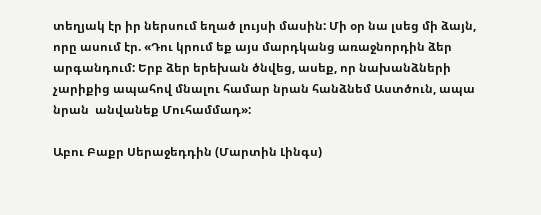տեղյակ էր իր ներսում եղած լույսի մասին: Մի օր նա լսեց մի ձայն, որը ասում էր. «Դու կրում եք այս մարդկանց առաջնորդին ձեր արգանդում: Երբ ձեր երեխան ծնվեց, ասեք, որ նախանձների չարիքից ապահով մնալու համար նրան հանձնեմ Աստծուն, ապա նրան  անվանեք Մուհամմադ»:

Աբու Բաքր Սերաջեդդին (Մարտին Լինգս)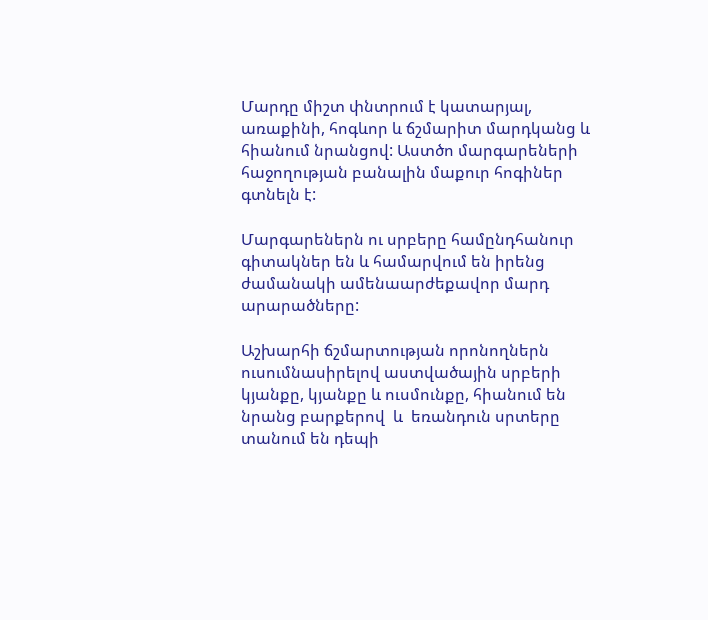Մարդը միշտ փնտրում է կատարյալ, առաքինի, հոգևոր և ճշմարիտ մարդկանց և  հիանում նրանցով: Աստծո մարգարեների հաջողության բանալին մաքուր հոգիներ գտնելն է:

Մարգարեներն ու սրբերը համընդհանուր գիտակներ են և համարվում են իրենց ժամանակի ամենաարժեքավոր մարդ արարածները:

Աշխարհի ճշմարտության որոնողներն ուսումնասիրելով աստվածային սրբերի կյանքը, կյանքը և ուսմունքը, հիանում են  նրանց բարքերով  և  եռանդուն սրտերը տանում են դեպի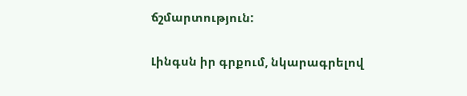ճշմարտություն:

Լինգսն իր գրքում, նկարագրելով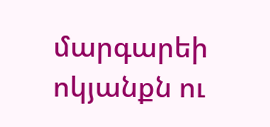մարգարեի ոկյանքն ու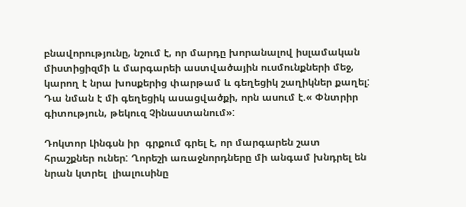բնավորությունը, նշում է, որ մարդը խորանալով իսլամական միստիցիզմի և մարգարեի աստվածային ուսմունքների մեջ, կարող է նրա խոսքերից փարթամ և գեղեցիկ շաղիկներ քաղել: Դա նման է մի գեղեցիկ ասացվածքի, որն ասում է.« Փնտրիր գիտություն, թեկուզ Չինաստանում»:

Դոկտոր Լինգսն իր  գրքում գրել է, որ մարգարեն շատ հրաշքներ ուներ: Ղորեշի առաջնորդները մի անգամ խնդրել են նրան կտրել  լիալուսինը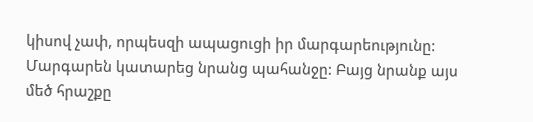կիսով չափ, որպեսզի ապացուցի իր մարգարեությունը: Մարգարեն կատարեց նրանց պահանջը: Բայց նրանք այս մեծ հրաշքը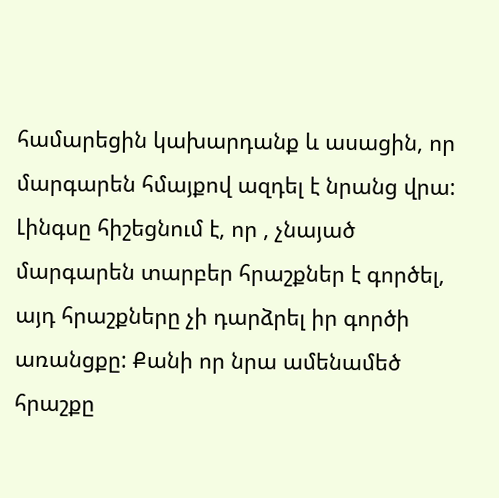համարեցին կախարդանք և ասացին, որ մարգարեն հմայքով ազդել է նրանց վրա: Լինգսը հիշեցնում է, որ , չնայած  մարգարեն տարբեր հրաշքներ է գործել, այդ հրաշքները չի դարձրել իր գործի առանցքը: Քանի որ նրա ամենամեծ հրաշքը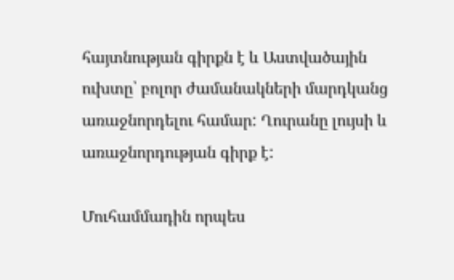հայտնության գիրքն է և Աստվածային  ուխտը՝ բոլոր ժամանակների մարդկանց առաջնորդելու համար: Ղուրանը լույսի և առաջնորդության գիրք է:

Մուհամմադին որպես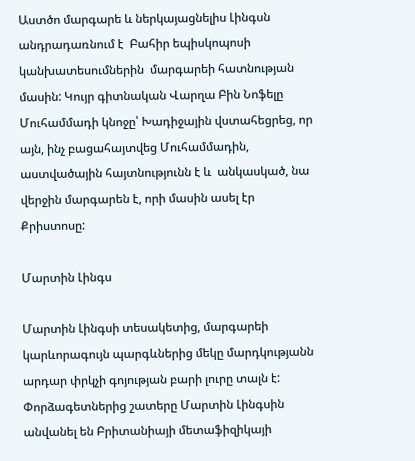Աստծո մարգարե և ներկայացնելիս Լինգսն անդրադառնում է  Բահիր եպիսկոպոսի կանխատեսումներին  մարգարեի հատնության մասին: Կույր գիտնական Վարղա Բին Նոֆելը Մուհամմադի կնոջը՝ Խադիջային վստահեցրեց, որ այն, ինչ բացահայտվեց Մուհամմադին, աստվածային հայտնությունն է և  անկասկած, նա վերջին մարգարեն է, որի մասին ասել էր Քրիստոսը:

Մարտին Լինգս

Մարտին Լինգսի տեսակետից, մարգարեի կարևորագույն պարգևներից մեկը մարդկությանն արդար փրկչի գոյության բարի լուրը տալն է: Փորձագետներից շատերը Մարտին Լինգսին անվանել են Բրիտանիայի մետաֆիզիկայի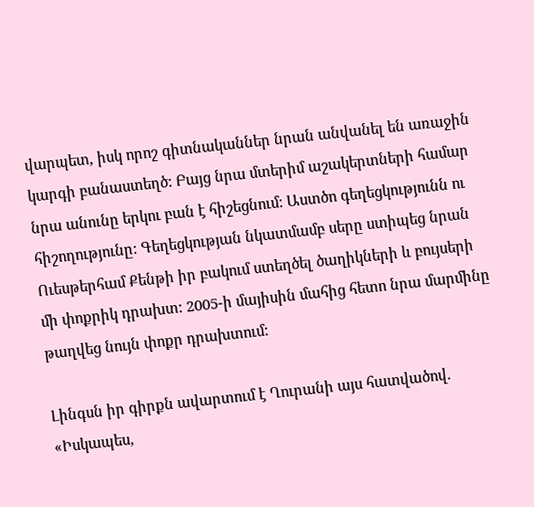վարպետ, իսկ որոշ գիտնականներ նրան անվանել են առաջին կարգի բանաստեղծ: Բայց նրա մտերիմ աշակերտների համար նրա անունը երկու բան է հիշեցնում: Աստծո գեղեցկությունն ու հիշողությունը: Գեղեցկության նկատմամբ սերը ստիպեց նրան Ուեսթերհամ Քենթի իր բակում ստեղծել ծաղիկների և բույսերի մի փոքրիկ դրախտ: 2005-ի մայիսին մահից հետո նրա մարմինը թաղվեց նույն փոքր դրախտում:

Լինգսն իր գիրքն ավարտում է Ղուրանի այս հատվածով. «Իսկապես,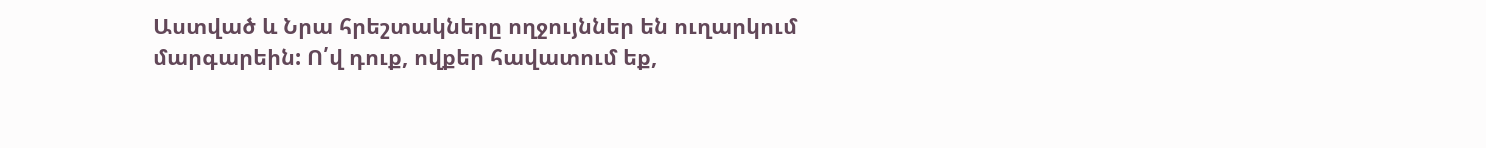Աստված և Նրա հրեշտակները ողջույններ են ուղարկում մարգարեին: Ո՛վ դուք, ովքեր հավատում եք,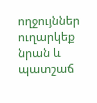ողջույններ ուղարկեք նրան և պատշաճ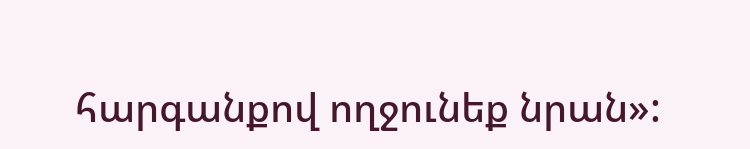հարգանքով ողջունեք նրան»: